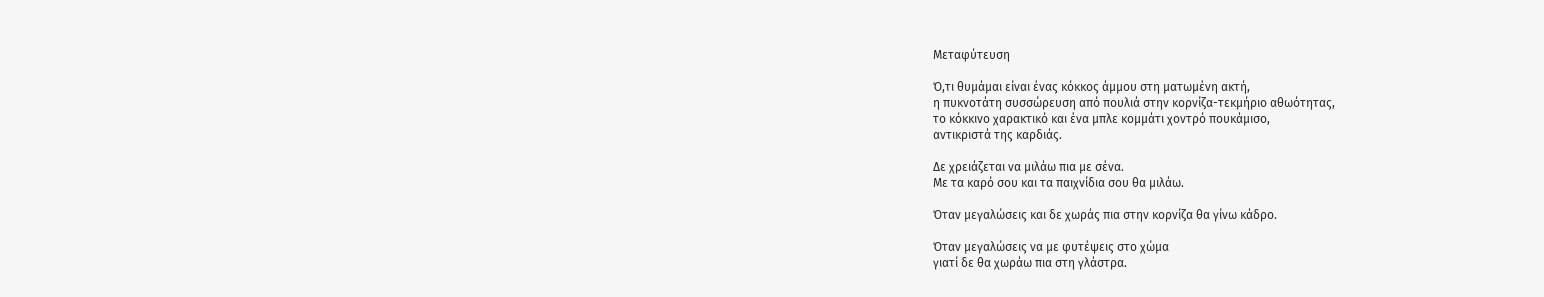Μεταφύτευση

Ό,τι θυμάμαι είναι ένας κόκκος άμμου στη ματωμένη ακτή,
η πυκνοτάτη συσσώρευση από πουλιά στην κορνίζα-τεκμήριο αθωότητας,
το κόκκινο χαρακτικό και ένα μπλε κομμάτι χοντρό πουκάμισο,
αντικριστά της καρδιάς.

Δε χρειάζεται να μιλάω πια με σένα.
Με τα καρό σου και τα παιχνίδια σου θα μιλάω.

Όταν μεγαλώσεις και δε χωράς πια στην κορνίζα θα γίνω κάδρο.

Όταν μεγαλώσεις να με φυτέψεις στο χώμα
γιατί δε θα χωράω πια στη γλάστρα.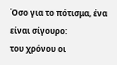Όσο για το πότισμα, ένα είναι σίγουρο:
του χρόνου οι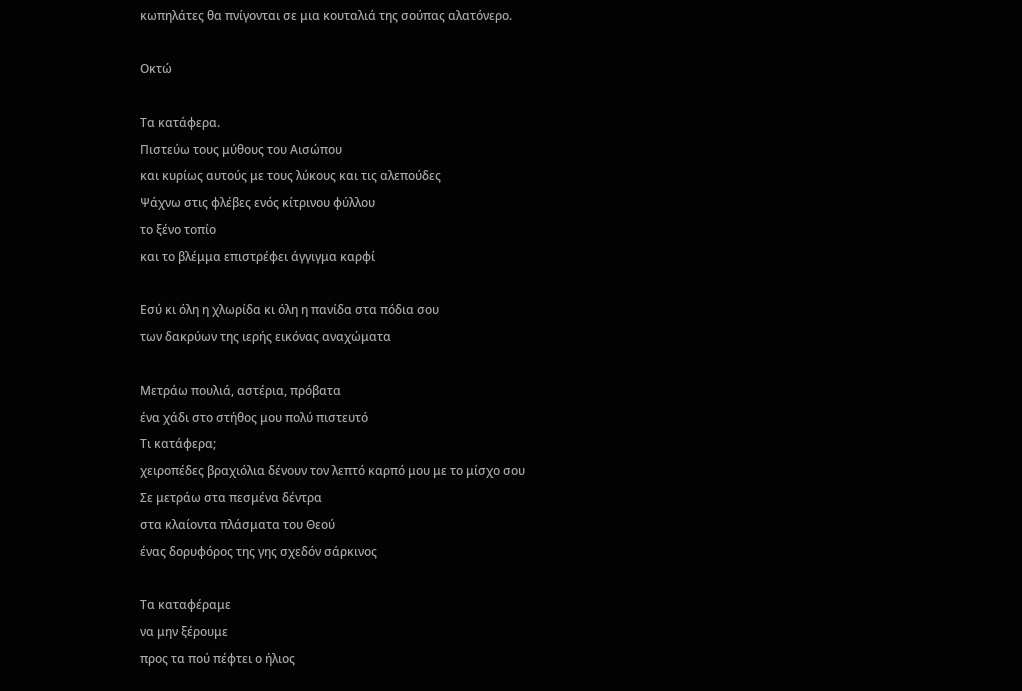κωπηλάτες θα πνίγονται σε μια κουταλιά της σούπας αλατόνερο.

Οκτώ

Τα κατάφερα.
Πιστεύω τους μύθους του Αισώπου
και κυρίως αυτούς με τους λύκους και τις αλεπούδες
Ψάχνω στις φλέβες ενός κίτρινου φύλλου
το ξένο τοπίο
και το βλέμμα επιστρέφει άγγιγμα καρφί

Εσύ κι όλη η χλωρίδα κι όλη η πανίδα στα πόδια σου
των δακρύων της ιερής εικόνας αναχώματα

Μετράω πουλιά, αστέρια, πρόβατα
ένα χάδι στο στήθος μου πολύ πιστευτό
Τι κατάφερα;
χειροπέδες βραχιόλια δένουν τον λεπτό καρπό μου με το μίσχο σου
Σε μετράω στα πεσμένα δέντρα
στα κλαίοντα πλάσματα του Θεού
ένας δορυφόρος της γης σχεδόν σάρκινος

Τα καταφέραμε
να μην ξέρουμε
προς τα πού πέφτει ο ήλιος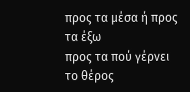προς τα μέσα ή προς τα έξω
προς τα πού γέρνει το θέρος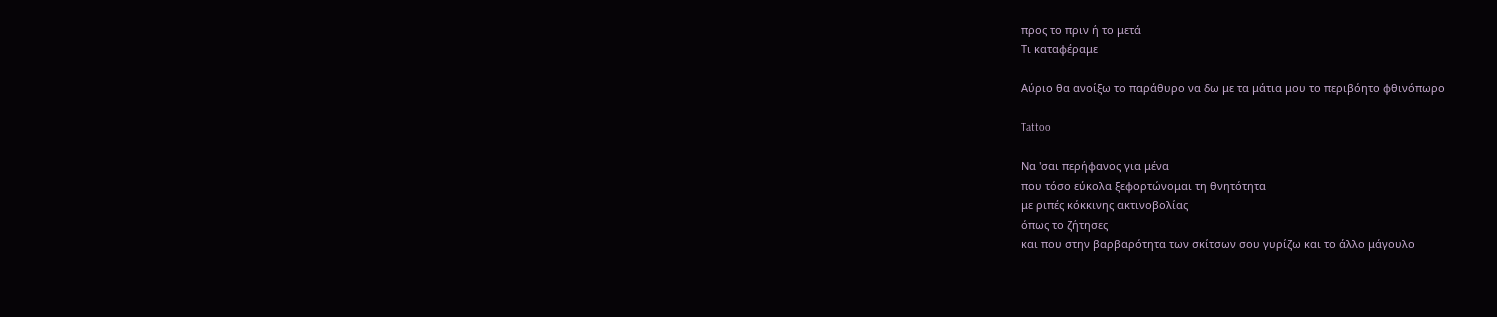προς το πριν ή το μετά
Τι καταφέραμε

Αύριο θα ανοίξω το παράθυρο να δω με τα μάτια μου το περιβόητο φθινόπωρο

Tattoo

Να 'σαι περήφανος για μένα
που τόσο εύκολα ξεφορτώνομαι τη θνητότητα
με ριπές κόκκινης ακτινοβολίας
όπως το ζήτησες
και που στην βαρβαρότητα των σκίτσων σου γυρίζω και το άλλο μάγουλο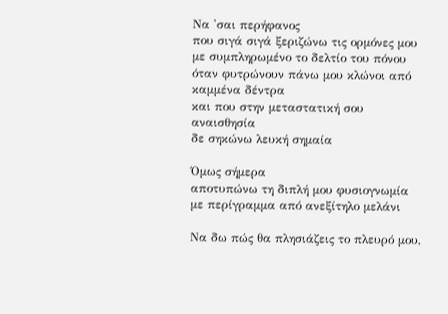Να 'σαι περήφανος
που σιγά σιγά ξεριζώνω τις ορμόνες μου
με συμπληρωμένο το δελτίο του πόνου
όταν φυτρώνουν πάνω μου κλώνοι από καμμένα δέντρα
και που στην μεταστατική σου αναισθησία
δε σηκώνω λευκή σημαία

Όμως σήμερα
αποτυπώνω τη διπλή μου φυσιογνωμία με περίγραμμα από ανεξίτηλο μελάνι

Να δω πώς θα πλησιάζεις το πλευρό μου,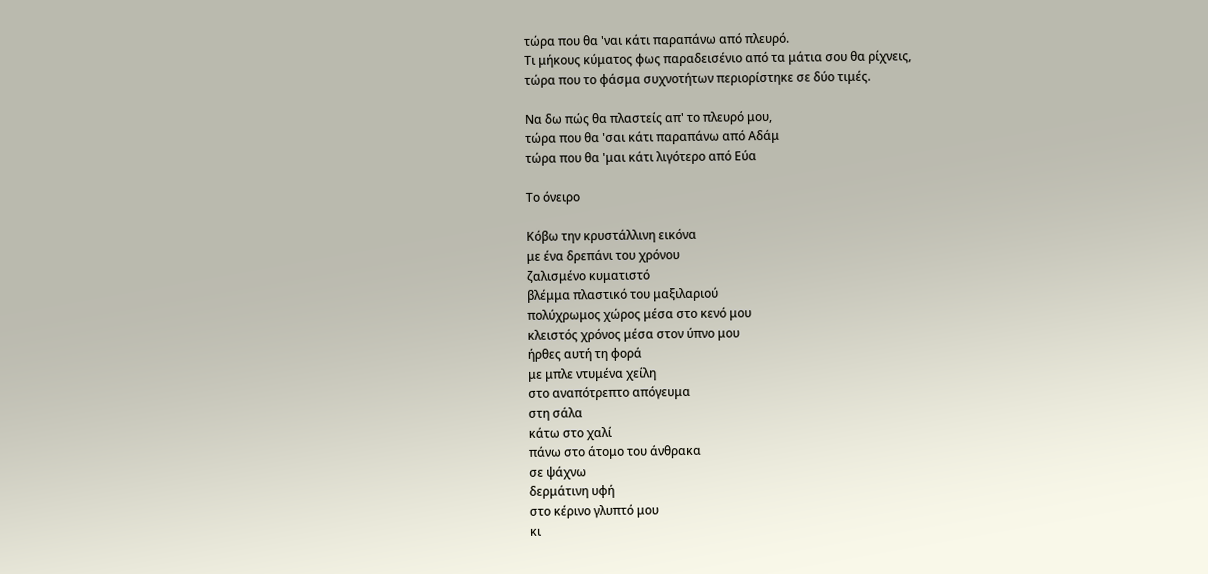τώρα που θα 'ναι κάτι παραπάνω από πλευρό.
Τι μήκους κύματος φως παραδεισένιο από τα μάτια σου θα ρίχνεις,
τώρα που το φάσμα συχνοτήτων περιορίστηκε σε δύο τιμές.

Να δω πώς θα πλαστείς απ' το πλευρό μου,
τώρα που θα 'σαι κάτι παραπάνω από Αδάμ
τώρα που θα 'μαι κάτι λιγότερο από Εύα

Το όνειρο

Κόβω την κρυστάλλινη εικόνα
με ένα δρεπάνι του χρόνου
ζαλισμένο κυματιστό
βλέμμα πλαστικό του μαξιλαριού
πολύχρωμος χώρος μέσα στο κενό μου
κλειστός χρόνος μέσα στον ύπνο μου
ήρθες αυτή τη φορά
με μπλε ντυμένα χείλη
στο αναπότρεπτο απόγευμα
στη σάλα
κάτω στο χαλί
πάνω στο άτομο του άνθρακα
σε ψάχνω
δερμάτινη υφή
στο κέρινο γλυπτό μου
κι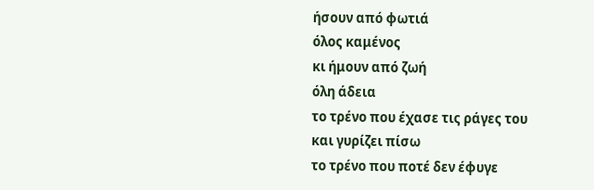ήσουν από φωτιά
όλος καμένος
κι ήμουν από ζωή
όλη άδεια
το τρένο που έχασε τις ράγες του
και γυρίζει πίσω
το τρένο που ποτέ δεν έφυγε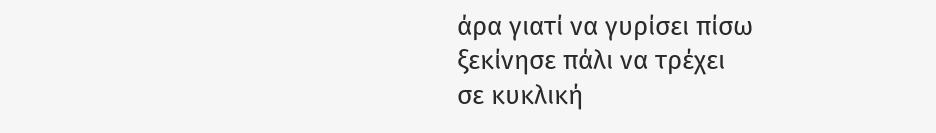άρα γιατί να γυρίσει πίσω
ξεκίνησε πάλι να τρέχει
σε κυκλική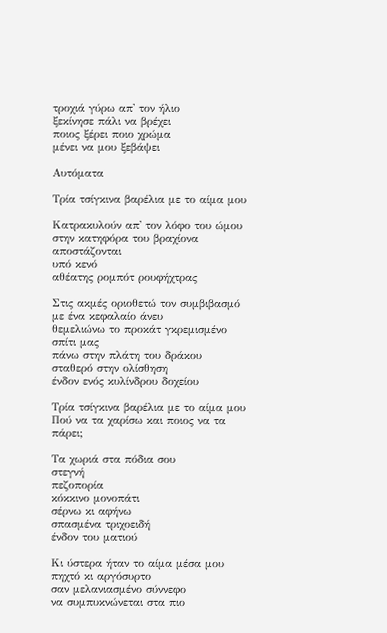τροχιά γύρω απ' τον ήλιο
ξεκίνησε πάλι να βρέχει
ποιος ξέρει ποιο χρώμα
μένει να μου ξεβάψει

Αυτόματα

Τρία τσίγκινα βαρέλια με το αίμα μου

Κατρακυλούν απ' τον λόφο του ώμου
στην κατηφόρα του βραχίονα
αποστάζονται
υπό κενό
αθέατης ρομπότ ρουφήχτρας

Στις ακμές οριοθετώ τον συμβιβασμό
με ένα κεφαλαίο άνευ
θεμελιώνω το προκάτ γκρεμισμένο σπίτι μας
πάνω στην πλάτη του δράκου
σταθερό στην ολίσθηση
ένδον ενός κυλίνδρου δοχείου

Τρία τσίγκινα βαρέλια με το αίμα μου
Πού να τα χαρίσω και ποιος να τα πάρει;

Τα χωριά στα πόδια σου
στεγνή
πεζοπορία
κόκκινο μονοπάτι
σέρνω κι αφήνω
σπασμένα τριχοειδή
ένδον του ματιού

Κι ύστερα ήταν το αίμα μέσα μου
πηχτό κι αργόσυρτο
σαν μελανιασμένο σύννεφο
να συμπυκνώνεται στα πιο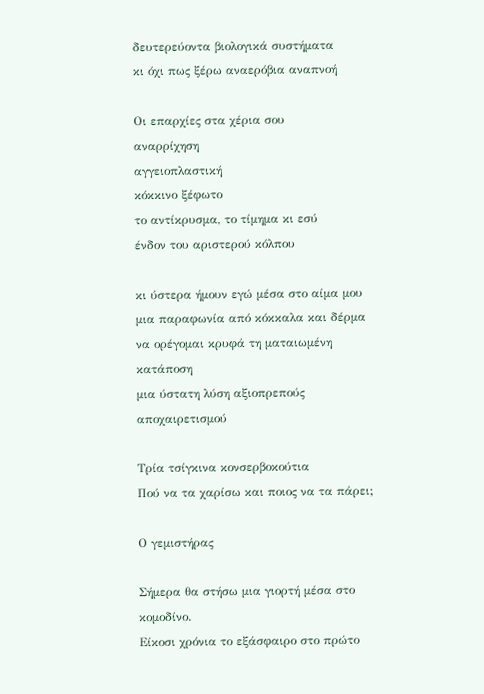δευτερεύοντα βιολογικά συστήματα
κι όχι πως ξέρω αναερόβια αναπνοή

Οι επαρχίες στα χέρια σου
αναρρίχηση
αγγειοπλαστική
κόκκινο ξέφωτο
το αντίκρυσμα, το τίμημα κι εσύ
ένδον του αριστερού κόλπου

κι ύστερα ήμουν εγώ μέσα στο αίμα μου
μια παραφωνία από κόκκαλα και δέρμα
να ορέγομαι κρυφά τη ματαιωμένη κατάποση
μια ύστατη λύση αξιοπρεπούς αποχαιρετισμού

Τρία τσίγκινα κονσερβοκούτια
Πού να τα χαρίσω και ποιος να τα πάρει;

Ο γεμιστήρας

Σήμερα θα στήσω μια γιορτή μέσα στο κομοδίνο.
Είκοσι χρόνια το εξάσφαιρο στο πρώτο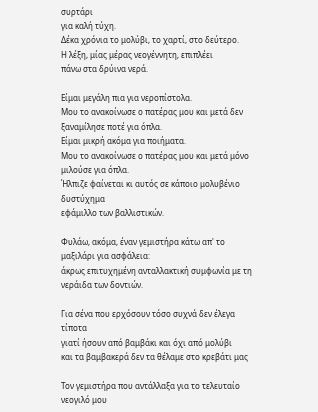συρτάρι
για καλή τύχη.
Δέκα χρόνια το μολύβι, το χαρτί, στο δεύτερο.
Η λέξη, μίας μέρας νεογέννητη, επιπλέει
πάνω στα δρύινα νερά.

Είμαι μεγάλη πια για νεροπίστολα.
Μου το ανακοίνωσε ο πατέρας μου και μετά δεν ξαναμίλησε ποτέ για όπλα.
Είμαι μικρή ακόμα για ποιήματα.
Μου το ανακοίνωσε ο πατέρας μου και μετά μόνο μιλούσε για όπλα.
Ήλπιζε φαίνεται κι αυτός σε κάποιο μολυβένιο δυστύχημα
εφάμιλλο των βαλλιστικών.

Φυλάω, ακόμα, έναν γεμιστήρα κάτω απ' το μαξιλάρι για ασφάλεια:
άκρως επιτυχημένη ανταλλακτική συμφωνία με τη νεράιδα των δοντιών.

Για σένα που ερχόσουν τόσο συχνά δεν έλεγα τίποτα
γιατί ήσουν από βαμβάκι και όχι από μολύβι
και τα βαμβακερά δεν τα θέλαμε στο κρεβάτι μας

Τον γεμιστήρα που αντάλλαξα για το τελευταίο νεογιλό μου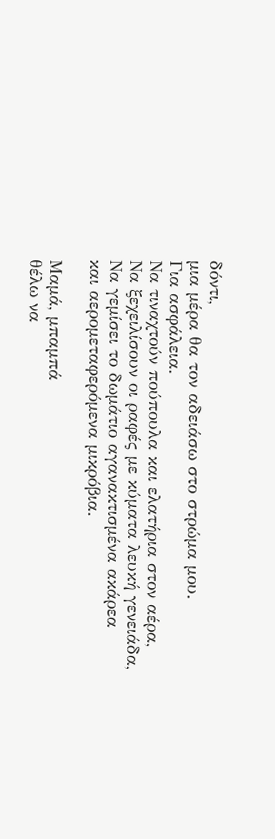δόντι,
μια μέρα θα τον αδειάσω στο στρώμα μου.
Για ασφάλεια.
Να τιναχτούν πούπουλα και ελατήρια στον αέρα,
Να ξεχειλίσουν οι ραφές με κύματα λευκή γενειάδα,
Να γεμίσει το δωμάτιο αγανακτισμένα ακάρεα
και αερομεταφερόμενα μικρόβια.

Μαμά, μπαμπά
θέλω να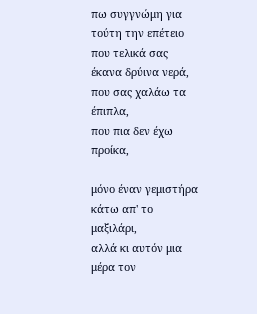πω συγγνώμη για τούτη την επέτειο
που τελικά σας έκανα δρύινα νερά,
που σας χαλάω τα έπιπλα,
που πια δεν έχω προίκα,

μόνο έναν γεμιστήρα κάτω απ' το μαξιλάρι,
αλλά κι αυτόν μια μέρα τον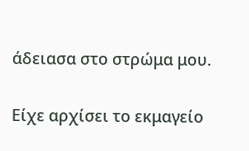άδειασα στο στρώμα μου.

Είχε αρχίσει το εκμαγείο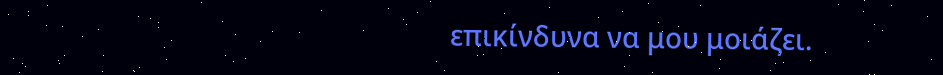επικίνδυνα να μου μοιάζει.